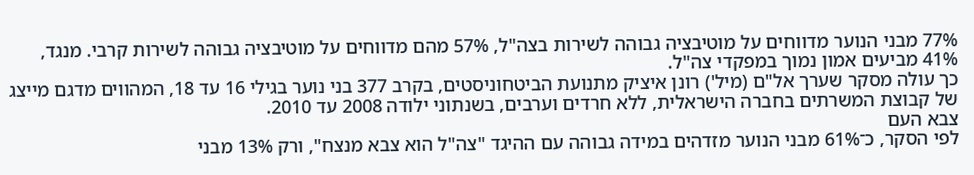77% מבני הנוער מדווחים על מוטיבציה גבוהה לשירות בצה"ל, 57% מהם מדווחים על מוטיבציה גבוהה לשירות קרבי. מנגד, 41% מביעים אמון נמוך במפקדי צה"ל.
כך עולה מסקר שערך אל"ם (מיל') רונן איציק מתנועת הביטחוניסטים, בקרב 377 בני נוער בגילי 16 עד 18, המהווים מדגם מייצג של קבוצת המשרתים בחברה הישראלית, ללא חרדים וערבים, בשנתוני ילודה 2008 עד 2010.
צבא העם
לפי הסקר, כ־61% מבני הנוער מזדהים במידה גבוהה עם ההיגד "צה"ל הוא צבא מנצח", ורק 13% מבני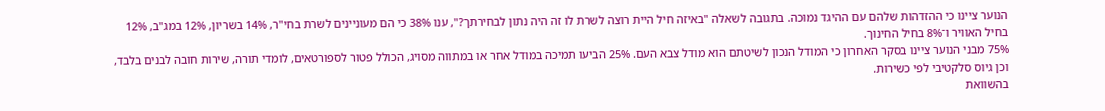הנוער ציינו כי ההזדהות שלהם עם ההיגד נמוכה. בתגובה לשאלה "באיזה חיל היית רוצה לשרת לו זה היה נתון לבחירתך?", ענו 38% כי הם מעוניינים לשרת בחי"ר, 14% בשריון, 12% במג"ב, 12% בחיל האוויר ו־8% בחיל החינוך.
75% מבני הנוער ציינו בסקר האחרון כי המודל הנכון לשיטתם הוא מודל צבא העם. 25% הביעו תמיכה במודל אחר או במתווה מסויג, הכולל פטור לספורטאים, לומדי תורה, שירות חובה לבנים בלבד, וכן גיוס סלקטיבי לפי כשירות.
בהשוואת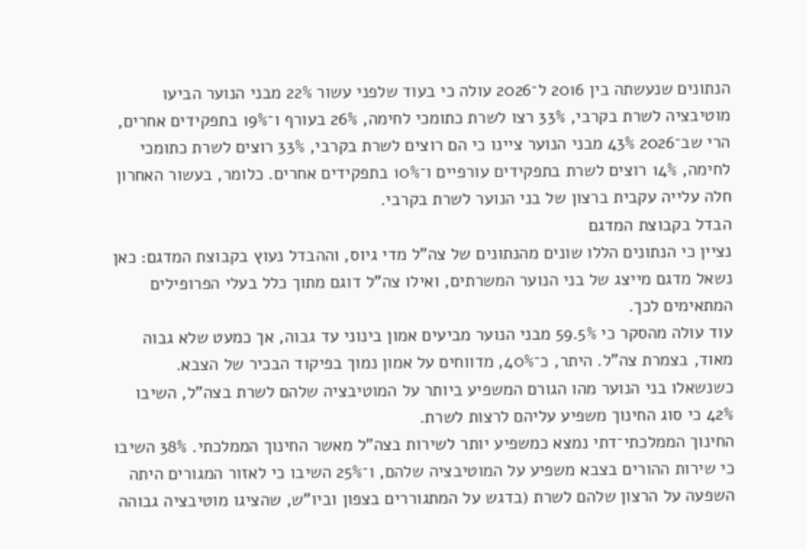הנתונים שנעשתה בין 2016 ל־2026 עולה כי בעוד שלפני עשור 22% מבני הנוער הביעו מוטיבציה לשרת בקרבי, 33% רצו לשרת כתומכי לחימה, 26% בעורף ו־19% בתפקידים אחרים, הרי שב־2026 43% מבני הנוער ציינו כי הם רוצים לשרת בקרבי, 33% רוצים לשרת כתומכי לחימה, 14% רוצים לשרת בתפקידים עורפיים ו־10% בתפקידים אחרים. כלומר, בעשור האחרון חלה עלייה עקבית ברצון של בני הנוער לשרת בקרבי.
הבדל בקבוצת המדגם
נציין כי הנתונים הללו שונים מהנתונים של צה"ל מדי גיוס, וההבדל נעוץ בקבוצת המדגם: כאן נשאל מדגם מייצג של בני הנוער המשרתים, ואילו צה"ל דוגם מתוך כלל בעלי הפרופילים המתאימים לכך.
עוד עולה מהסקר כי 59.5% מבני הנוער מביעים אמון בינוני עד גבוה, אך כמעט שלא גבוה מאוד, בצמרת צה"ל. היתר, כ־40%, מדווחים על אמון נמוך בפיקוד הבכיר של הצבא.
כשנשאלו בני הנוער מהו הגורם המשפיע ביותר על המוטיבציה שלהם לשרת בצה"ל, השיבו 42% כי סוג החינוך משפיע עליהם לרצות לשרת.
החינוך הממלכתי־דתי נמצא כמשפיע יותר לשירות בצה"ל מאשר החינוך הממלכתי. 38% השיבו כי שירות ההורים בצבא משפיע על המוטיבציה שלהם, ו־25% השיבו כי לאזור המגורים היתה השפעה על הרצון שלהם לשרת (בדגש על המתגוררים בצפון וביו"ש, שהציגו מוטיבציה גבוהה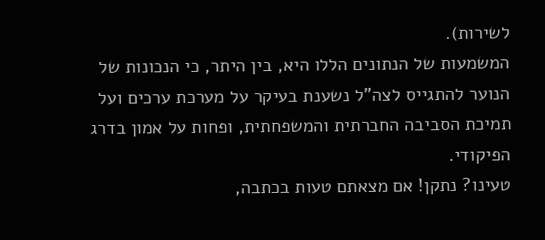לשירות).
המשמעות של הנתונים הללו היא, בין היתר, כי הנכונות של הנוער להתגייס לצה"ל נשענת בעיקר על מערכת ערכים ועל תמיכת הסביבה החברתית והמשפחתית, ופחות על אמון בדרג הפיקודי.
טעינו? נתקן! אם מצאתם טעות בכתבה,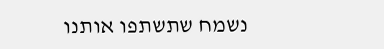נשמח שתשתפו אותנו